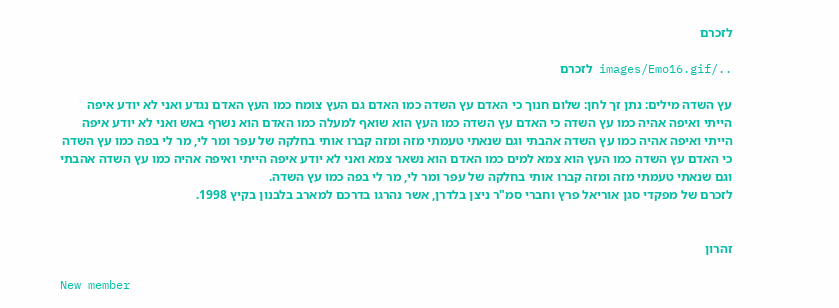לזכרם

../images/Emo16.gif לזכרם

עץ השדה מילים: נתן זך לחן: שלום חנוך כי האדם עץ השדה כמו האדם גם העץ צומח כמו העץ האדם נגדע ואני לא יודע איפה הייתי ואיפה אהיה כמו עץ השדה כי האדם עץ השדה כמו העץ הוא שואף למעלה כמו האדם הוא נשרף באש ואני לא יודע איפה הייתי ואיפה אהיה כמו עץ השדה אהבתי וגם שנאתי טעמתי מזה ומזה קברו אותי בחלקה של עפר ומר לי, מר לי בפה כמו עץ השדה כי האדם עץ השדה כמו העץ הוא צמא למים כמו האדם הוא נשאר צמא ואני לא יודע איפה הייתי ואיפה אהיה כמו עץ השדה אהבתי וגם שנאתי טעמתי מזה ומזה קברו אותי בחלקה של עפר ומר לי, מר לי בפה כמו עץ השדה.
לזכרם של מפקדי סגן אוריאל פרץ וחברי סמ"ר ניצן בלדרן, אשר נהרגו בדרכם למארב בלבנון בקיץ 1998.


זהרון

New member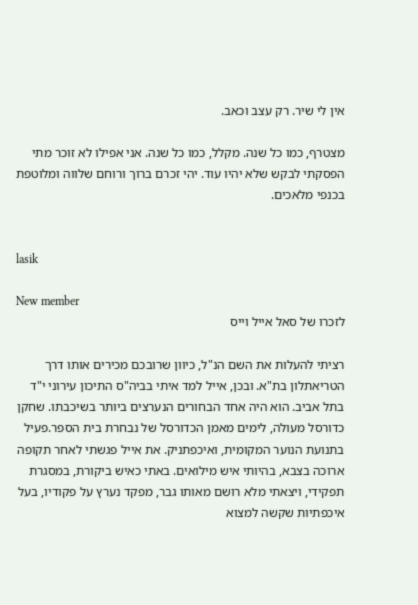אין לי שיר. רק עצב וכאב.

מצטרף, כמו כל שנה. מקלל, כמו כל שנה. אני אפילו לא זוכר מתי הפסקתי לבקש שלא יהיו עוד. יהי זכרם ברוך ורוחם שלווה ומלוטפת בכנפי מלאכים.


lasik

New member
לזכרו של סאל אייל וייס

רציתי להעלות את השם הנ"ל, כיוון שרובכם מכירים אותו דרך הטריאתלון בת"א. ובכן, אייל למד איתי בביה"ס התיכון עירוני י"ד בתל אביב. הוא היה אחד הבחורים הנערצים ביותר בשיכבתו. שחקן כדורסל מעולה, לימים מאמן הכדורסל של נבחרת בית הספר.פעיל בתנועת הנוער המקומית, ואיכפתניק. את אייל פגשתי לאחר תקופה ארוכה בצבא, בהיותי איש מילואים. באתי כאיש ביקורת, במסגרת תפקידי, ויצאתי מלא רושם מאותו גבר, מפקד נערץ על פקודיו, בעל איכפתיות שקשה למצוא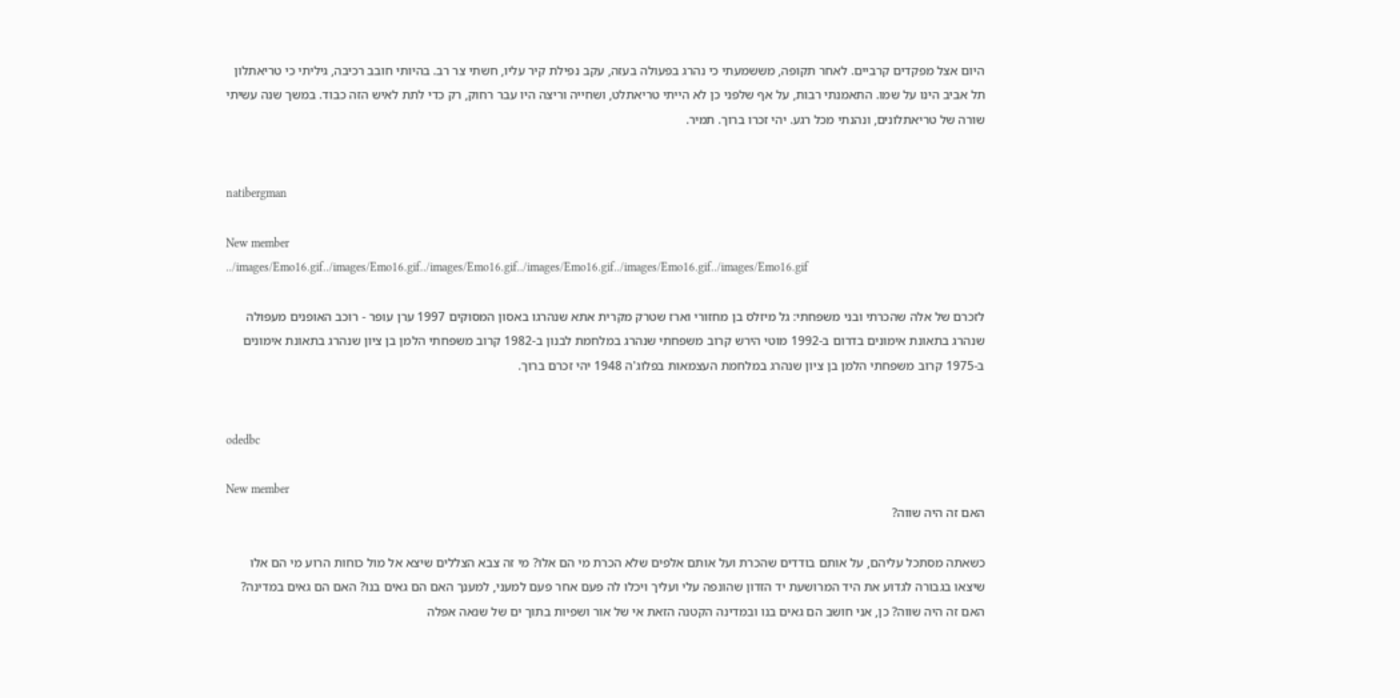היום אצל מפקדים קרביים. לאחר תקופה, מששמעתי כי נהרג בפעולה בעזה, עקב נפילת קיר עליו, חשתי צר רב. בהיותי חובב רכיבה, גיליתי כי טריאתלון תל אביב הינו על שמו. התאמנתי רבות, על אף שלפני כן לא הייתי טריאתלט, ושחייה וריצה היו עבר רחוק, רק כדי לתת לאיש הזה כבוד. במשך שנה עשיתי שורה של טריאתלונים, ונהנתי מכל רגע. יהי זכרו ברוך. תמיר.


natibergman

New member
../images/Emo16.gif../images/Emo16.gif../images/Emo16.gif../images/Emo16.gif../images/Emo16.gif../images/Emo16.gif

לזכרם של אלה שהכרתי ובני משפחתי: גל מיזלס בן מחזורי וארז שטרק מקרית אתא שנהרגו באסון המסוקים 1997 ערן עופר - רוכב האופנים מעפולה שנהרג בתאונת אימונים בדרום ב-1992 מוטי הירש קרוב משפחתי שנהרג במלחמת לבנון ב-1982 קרוב משפחתי הלמן בן ציון שנהרג בתאונת אימונים ב-1975 קרוב משפחתי הלמן בן ציון שנהרג במלחמת העצמאות בפלוג'ה 1948 יהי זכרם ברוך.


odedbc

New member
האם זה היה שווה?

כשאתה מסתכל עליהם, על אותם בודדים שהכרת ועל אותם אלפים שלא הכרת מי הם אלו? מי זה צבא הצללים שיצא אל מול כוחות הרוע מי הם אלו שיצאו בגבורה לגדוע את היד המרושעת יד הזדון שהונפה עלי ועליך ויכלו לה פעם אחר פעם למעני, למענך האם הם גאים בנו? האם הם גאים במדינה? האם זה היה שווה? כן, אני חושב הם גאים בנו ובמדינה הקטנה הזאת אי של אור ושפיות בתוך ים של שנאה אפלה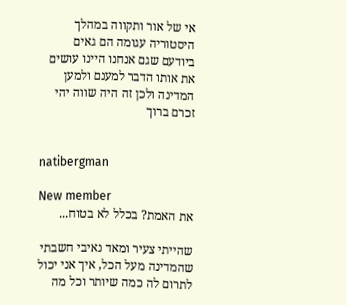אי של אור ותקווה במהלך היסטוריה עגומה הם גאים ביודעם שגם אנחנו היינו עושים את אותו הדבר למענם ולמען המדינה ולכן זה היה שווה יהי זכרם ברוך


natibergman

New member
את האמת? בכלל לא בטוח...

שהייתי צעיר ומאד נאיבי חשבתי שהמדינה מעל הכל, איך אני יכול לתרום לה כמה שיותר וכל מה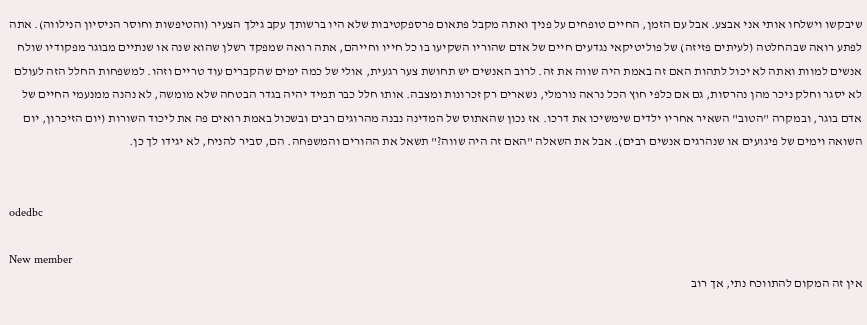שיבקשו וישלחו אותי אני אבצע. אבל עם הזמן, החיים טופחים על פניך ואתה מקבל פתאום פרספקטיבות שלא היו ברשותך עקב גילך הצעיר (והטיפשות וחוסר הניסיון הנילווה). אתה לפתע רואה שבהחלטה (לעיתים פזיזה) של פוליטיקאי נגדעים חיים של אדם שהוריו השקיעו בו כל חייו וחייהם, אתה רואה שמפקד רשלן שהוא שנה או שנתיים מבוגר מפקודיו שולח אנשים למוות ואתה לא יכול לתהות האם זה באמת היה שווה את זה. לרוב האנשים יש תחושת צער רגעית, אולי של כמה ימים שהקברים עוד טריים וזהו. למשפחות החלל הזה לעולם לא יסגר וחלק ניכר מהן נהרסות, גם אם כלפי חוץ הכל נראה נורמלי, נשארים רק זכרונות ומצבה. אותו חלל כבר תמיד יהיה בגדר הבטחה שלא מומשה, לא נהנה ממנעמי החיים של אדם בוגר, ובמקרה "הטוב" השאיר אחריו ילדים שימשיכו את דרכו. אז נכון שהאתוס של המדינה נבנה מהרוגים רבים ובשכול באמת רואים פה את ליכוד השורות (יום הזיכרון, יום השואה וימים של פיגועים או שנהרגים אנשים רבים). אבל את השאלה "האם זה היה שווה?" תשאל את ההורים והמשפחה. הם, סביר להניח, לא יגידו לך כן.


odedbc

New member
אין זה המקום להתווכח נתי, אך רוב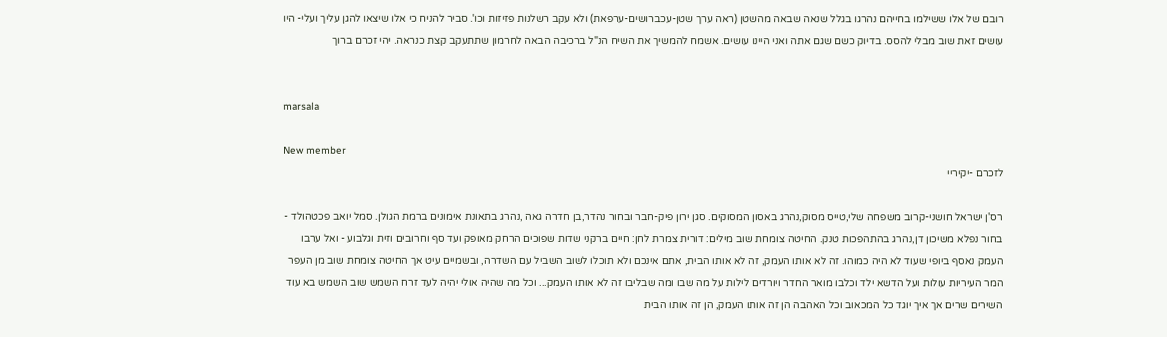רובם של אלו ששילמו בחייהם נהרגו בגלל שנאה שבאה מהשטן (ראה ערך שטן-עכברושים-ערפאת) ולא עקב רשלנות פזיזות וכו'. סביר להניח כי אלו שיצאו להגן עליך ועלי- היו עושים זאת שוב מבלי להסס. בדיוק כשם שגם אתה ואני היינו עושים. אשמח להמשיך את השיח הנ"ל ברכיבה הבאה לחרמון שתתעקב קצת כנראה. יהי זכרם ברוך


marsala

New member
לזכרם -יקיריי

רס'ן ישראל חושני-קרוב משפחה שלי,טייס מסוק,נהרג באסון המסוקים. סגן ירון פיק-חבר ובחור נהדר,בן חדרה גאה ,נהרג בתאונת אימונים ברמת הגולן. סמל יואב פכטהולד - בחור נפלא משיכון דן,נהרג בהתהפכות טנק. החיטה צומחת שוב מילים: דורית צמרת לחן: חיים ברקני שדות שפוכים הרחק מאופק ועד סף וחרובים וזית וגלבוע - ואל ערבו העמק נאסף ביופי שעוד לא היה כמוהו. זה לא אותו העמק, זה לא אותו הבית, אתם אינכם ולא תוכלו לשוב השביל עם השדרה, ובשמיים עיט אך החיטה צומחת שוב מן העפר המר העיריות עולות ועל הדשא ילד וכלבו מואר החדר ויורדים לילות על מה שבו ומה שבליבו זה לא אותו העמק... וכל מה שהיה אולי יהיה לעד זרח השמש שוב השמש בא עוד השירים שרים אך איך יוגד כל המכאוב וכל האהבה הן זה אותו העמק, הן זה אותו הבית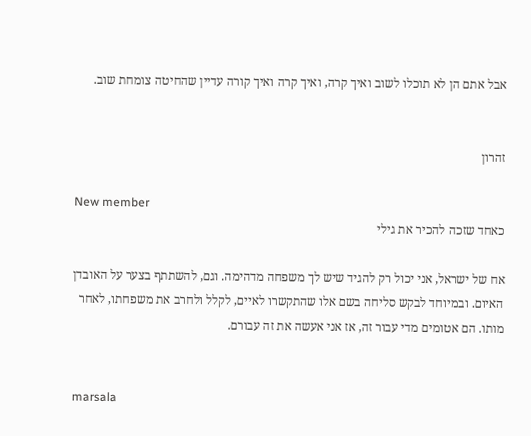אבל אתם הן לא תוכלו לשוב ואיך קרה, ואיך קרה ואיך קורה עדיין שהחיטה צומחת שוב.


זהרון

New member
כאחד שזכה להכיר את גילי

אח של ישראל, אני יכול רק להגיד שיש לך משפחה מדהימה. וגם, להשתתף בצער על האובדן האיום. ובמיוחד לבקש סליחה בשם אלו שהתקשרו לאיים, לקלל ולחרב את משפחתו, לאחר מותו. הם אטומים מדי עבור זה, אז אני אעשה את זה עבורם.


marsala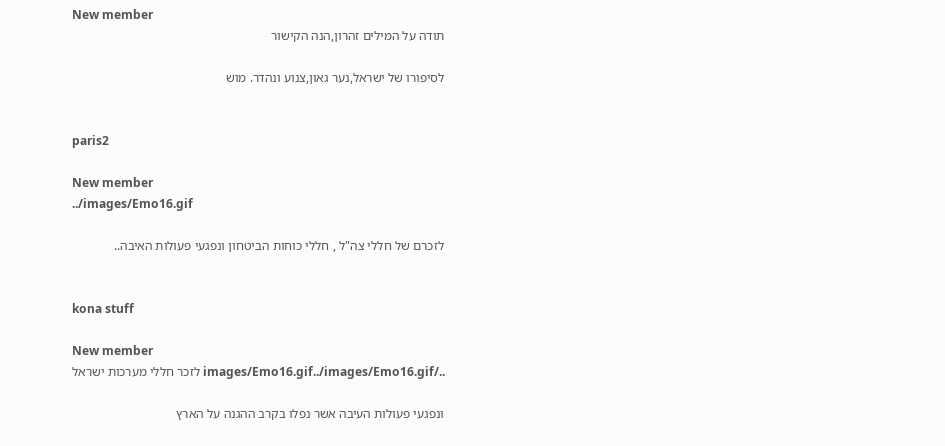New member
תודה על המילים זהרון,הנה הקישור

לסיפורו של ישראל,נער גאון,צנוע ונהדר. מוש


paris2

New member
../images/Emo16.gif

לזכרם של חללי צה"ל , חללי כוחות הביטחון ונפגעי פעולות האיבה..


kona stuff

New member
../images/Emo16.gif../images/Emo16.gif לזכר חללי מערכות ישראל

ונפגעי פעולות העיבה אשר נפלו בקרב ההגנה על הארץ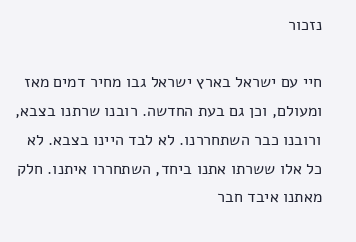נזכור

חיי עם ישראל בארץ ישראל גבו מחיר דמים מאז ומעולם, וכן גם בעת החדשה. רובנו שרתנו בצבא, ורובנו כבר השתחררנו. לא לבד היינו בצבא. לא כל אלו ששרתו אתנו ביחד, השתחררו איתנו. חלק מאתנו איבד חבר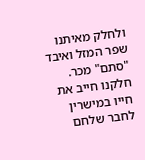ולחלק מאיתנו שפר המזל ואיבד "סתם" מכר. חלקנו חייב את חייו במישרין לחבר שלחם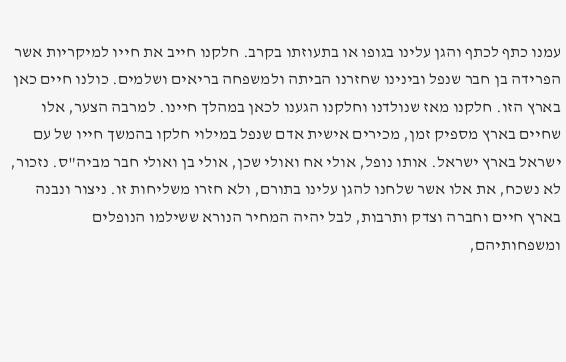עמנו כתף לכתף והגן עלינו בגופו או בתעוזתו בקרב. חלקנו חייב את חייו למיקריות אשר הפרידה בן חבר שנפל ובינינו שחזרנו הביתה ולמשפחה בריאים ושלמים. כולנו חיים כאן בארץ הזו. חלקנו מאז שנולדנו וחלקנו הגענו לכאן במהלך חיינו. למרבה הצער, אלו שחיים בארץ מספיק זמן, מכירים אישית אדם שנפל במילוי חלקו בהמשך חייו של עם ישראל בארץ ישראל. אותו נופל, אולי אח ואולי שכן, אולי בן ואולי חבר מביה"ס. נזכור, לא נשכח, את אלו אשר שלחנו להגן עלינו בתורם, ולא חזרו משליחות זו. ניצור ונבנה בארץ חיים וחברה וצדק ותרבות, לבל יהיה המחיר הנורא ששילמו הנופלים ומשפחותיהם,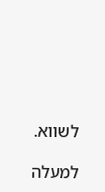לשווא.

למעלה